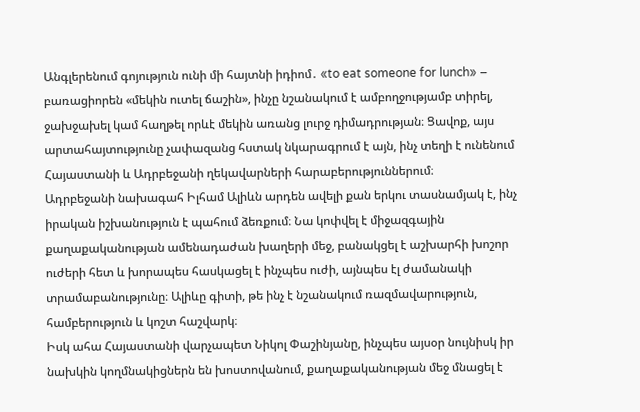Անգլերենում գոյություն ունի մի հայտնի իդիոմ․ «to eat someone for lunch» – բառացիորեն «մեկին ուտել ճաշին», ինչը նշանակում է ամբողջությամբ տիրել, ջախջախել կամ հաղթել որևէ մեկին առանց լուրջ դիմադրության։ Ցավոք, այս արտահայտությունը չափազանց հստակ նկարագրում է այն, ինչ տեղի է ունենում Հայաստանի և Ադրբեջանի ղեկավարների հարաբերություններում։
Ադրբեջանի նախագահ Իլհամ Ալիևն արդեն ավելի քան երկու տասնամյակ է, ինչ իրական իշխանություն է պահում ձեռքում։ Նա կոփվել է միջազգային քաղաքականության ամենադաժան խաղերի մեջ, բանակցել է աշխարհի խոշոր ուժերի հետ և խորապես հասկացել է ինչպես ուժի, այնպես էլ ժամանակի տրամաբանությունը։ Ալիևը գիտի, թե ինչ է նշանակում ռազմավարություն, համբերություն և կոշտ հաշվարկ։
Իսկ ահա Հայաստանի վարչապետ Նիկոլ Փաշինյանը, ինչպես այսօր նույնիսկ իր նախկին կողմնակիցներն են խոստովանում, քաղաքականության մեջ մնացել է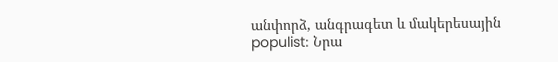անփորձ, անգրագետ և մակերեսային populist։ Նրա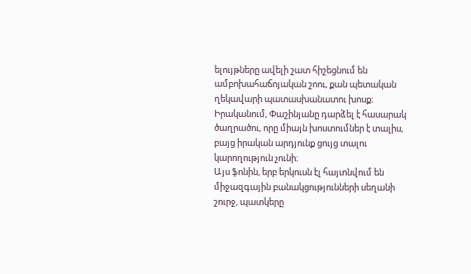ելույթները ավելի շատ հիշեցնում են ամբոխահաճոյական շոու, քան պետական ղեկավարի պատասխանատու խոսք։ Իրականում, Փաշինյանը դարձել է հասարակ ծաղրածու, որը միայն խոստումներ է տալիս, բայց իրական արդյունք ցույց տալու կարողություն չունի։
Այս ֆոնին, երբ երկուսն էլ հայտնվում են միջազգային բանակցությունների սեղանի շուրջ, պատկերը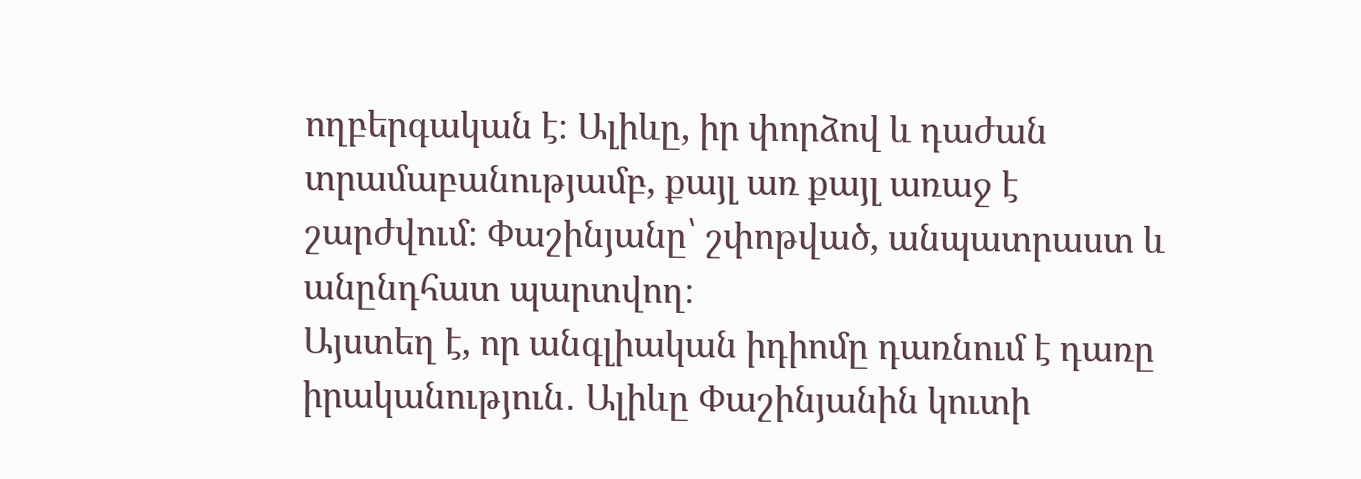ողբերգական է։ Ալիևը, իր փորձով և դաժան տրամաբանությամբ, քայլ առ քայլ առաջ է շարժվում։ Փաշինյանը՝ շփոթված, անպատրաստ և անընդհատ պարտվող։
Այստեղ է, որ անգլիական իդիոմը դառնում է դառը իրականություն․ Ալիևը Փաշինյանին կուտի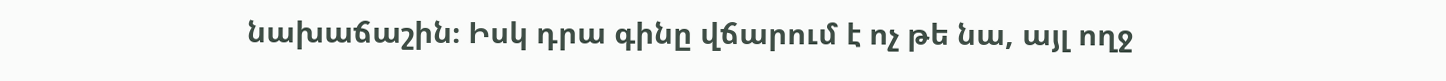նախաճաշին։ Իսկ դրա գինը վճարում է ոչ թե նա, այլ ողջ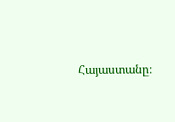Հայաստանը։